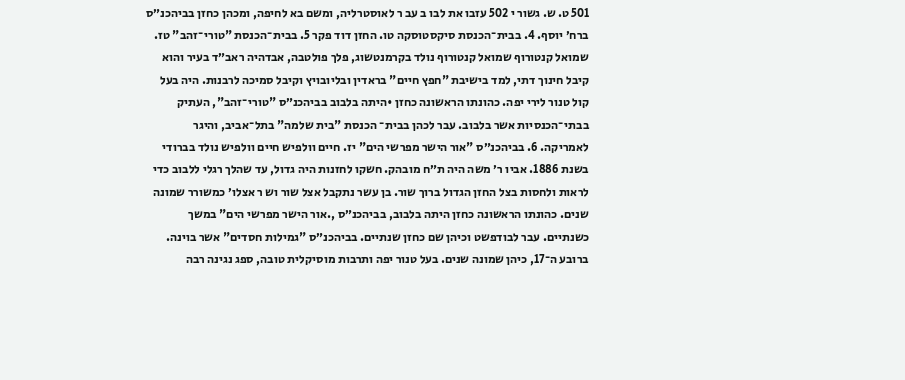501 ט. ש. גשור י 502 עזבו את לבו ב עב ר לאוסטרליה, ומשם בא לחיפה, ומכהן כחזן בביהכנ״ס ברח׳ יוסף. 4. בבית־הכנסת סיקסטוסקה טו. החזן דוד פקר 5. בבית־הכנסת "טורי־זהב" טז. שמואל קנטורוף שמואל קנטורוף נולד בקרמנטשוג, פלך פולטבה, אבדהיה ראב״ד בעיר והוא קיבל חינוך דתי, למד בישיבת "חפץ חיים" בראדין ובליובויץ וקיבל סמיכה לרבנות. היה בעל קול טנור לירי יפה. כהונתו הראשונה כחזן •היתה בלבוב בביהכנ״ס "טורי־זהב", העתיק בבתי־הכנסיות אשר בלבוב. עבר לכהן בבית־ הכנסת "בית שלמה" בתל־אביב, והיגר לאמריקה. 6. בביהכנ״ס "אור הישר מפרשי הים" יז. חיים וולפיש חיים וולפיש נולד בברודי בשנת 1886. אביו ר׳ משה היה ת״ח מובהק. חשקו לחזנות היה גדול, עד שהלך רגלי ללבוב כדי לראות ולחסות בצל החזן הגדול ברוך שור. בן עשר נתקבל אצל שור וש ר אצלו׳ כמשורר שמונה שנים. כהונתו הראשונה כחזן היתה בלבוב, בביהכנ״ס ,.אור הישר מפרשי הים" במשך כשנתיים. עבר לבודפשט וכיהן שם כחזן שנתיים. בביהכנ״ס "גמילות חסדים" אשר בוינה. ברובע ה־17, כיהן שמונה שנים. בעל טנור יפה ותרבות מוסיקלית טובה, ספג נגינה רבה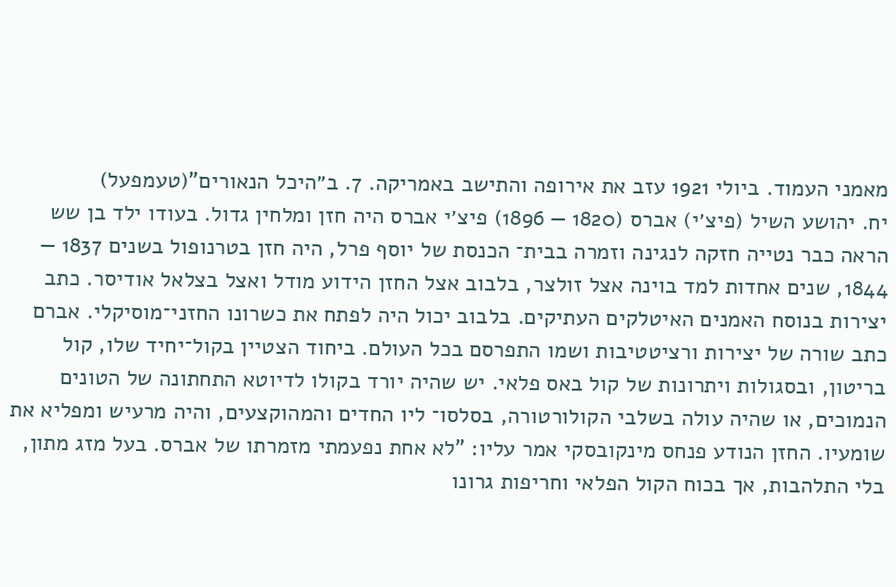מאמני העמוד. ביולי 1921 עזב את אירופה והתישב באמריקה. 7. ב״היכל הנאורים"(טעמפעל)
יח. יהושע השיל (פיצ׳י) אברס (1820 — 1896) פיצ׳י אברס היה חזן ומלחין גדול. בעודו ילד בן שש הראה כבר נטייה חזקה לנגינה וזמרה בבית־ הכנסת של יוסף פרל, היה חזן בטרנופול בשנים 1837 — 1844, שנים אחדות למד בוינה אצל זולצר, בלבוב אצל החזן הידוע מודל ואצל בצלאל אודיסר. כתב יצירות בנוסח האמנים האיטלקים העתיקים. בלבוב יכול היה לפתח את כשרונו החזני־מוסיקלי. אברם כתב שורה של יצירות ורציטטיבות ושמו התפרסם בכל העולם. ביחוד הצטיין בקול־יחיד שלו, קול בריטון, ובסגולות ויתרונות של קול באס פלאי. יש שהיה יורד בקולו לדיוטא התחתונה של הטונים הנמוכים, או שהיה עולה בשלבי הקולורטורה, בסלסו־ ליו החדים והמהוקצעים, והיה מרעיש ומפליא את שומעיו. החזן הנודע פנחס מינקובסקי אמר עליו: "לא אחת נפעמתי מזמרתו של אברס. בעל מזג מתון, בלי התלהבות, אך בכוח הקול הפלאי וחריפות גרונו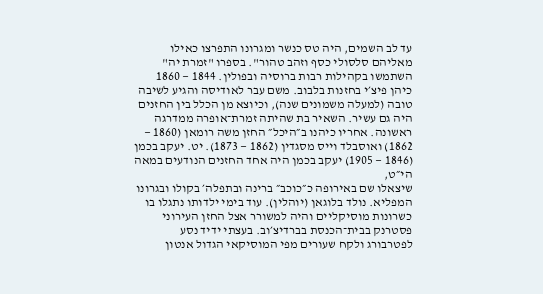עד לב השמים, היה טס כנשר ומגרונו התפרצו כאילו מאליהם סלסולי כסף וזהב טהור". בספרו "זמרת יה" השתמשו בקהילות רבות ברוסיה ובפולין. 1844 — 1860 כיהן פיצ׳י בחזנות בלבוב. משם עבר לאודיסה והגיע לשיבה טובה (למעלה משמונים שנה), וכיוצא מן הכלל בין החזנים היה גם עשיר. השאיר בת שהיתה זמרת־אופרה ממדרגה ראשונה. אחריו כיהנו ב״היכל״ החזן משה רומאן (1860 — 1862) ואוסבלד וייס מסגדין (1862 — 1873). יט. יעקב בכמן (1846 — 1905) יעקב בכמן היה אחד החזנים הנודעים במאה הי״ט,
שיצאלו שם באירופה כ״כוכב״ ברינה ובתפלה׳ בקולו ובגרונו המפליא. נולד בלוגאן (יוהלין). עוד בימי ילדותו נתגלו בו כשרונות מוסיקליים והיה למשורר אצל החזן העירוני פסטרנק בבית־הכנסת בברדיצ׳וב. בעצתי ידיד נסע לפטרבורג ולקח שעורים מפי המוסיקאי הגדול אנטון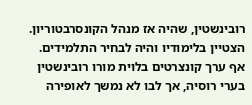רובינשטין, שהיה אז מנהל הקונסרבטוריון. הצטיין בלימודיו והיה לבחיר התלמידים. אף ערך קונצרטים בלוית מורו רובינשטין בערי רוסיה, אך לבו לא נמשך לאופירה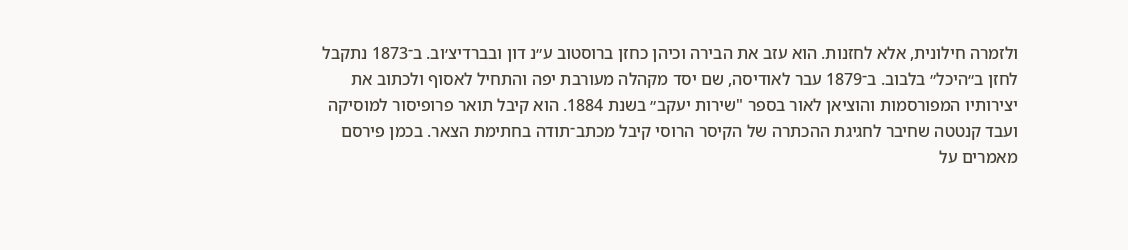ולזמרה חילונית, אלא לחזנות. הוא עזב את הבירה וכיהן כחזן ברוסטוב ע״נ דון ובברדיצ׳וב. ב־1873 נתקבל לחזן ב״היכל״ בלבוב. ב־1879 עבר לאודיסה, שם יסד מקהלה מעורבת יפה והתחיל לאסוף ולכתוב את יצירותיו המפורסמות והוציאן לאור בספר "שירות יעקב״ בשנת 1884. הוא קיבל תואר פרופיסור למוסיקה ועבד קנטטה שחיבר לחגיגת ההכתרה של הקיסר הרוסי קיבל מכתב־תודה בחתימת הצאר. בכמן פירסם מאמרים על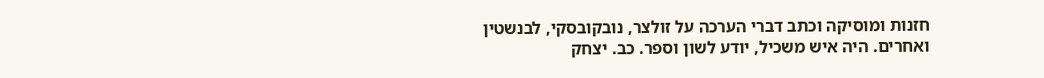חזנות ומוסיקה וכתב דברי הערכה על זולצר, נובקובסקי, לבנשטין ואחרים. היה איש משכיל, יודע לשון וספר. כב. יצחק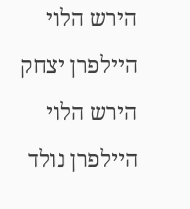הירש הלוי היילפרן יצחק הירש הלוי היילפרן נולד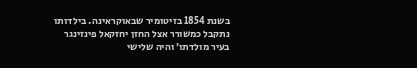בשנת 1854 בזיטומיר שבאוקראינה. בילדותו נתקבל כמשורר אצל החזן יחזקאל פינזינגר בעיר מולדתו׳ והיה שלישי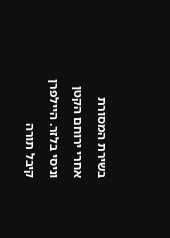בשירת המסורת אחרי ירוחם הקטן וניסי בלזר. היילפרן קיבל תורה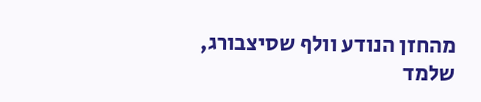מהחזן הנודע וולף שסיצבורג, שלמד